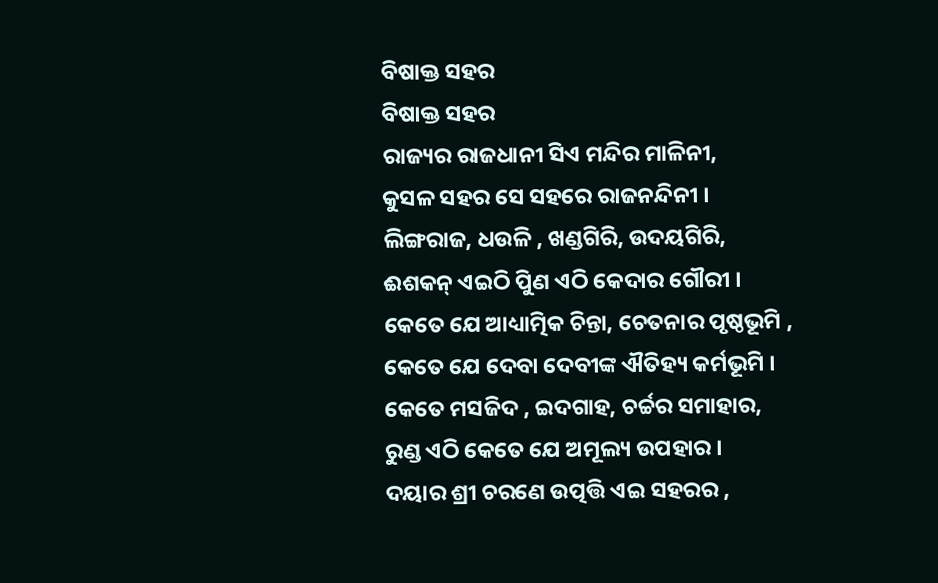ବିଷାକ୍ତ ସହର
ବିଷାକ୍ତ ସହର
ରାଜ୍ୟର ରାଜଧାନୀ ସିଏ ମନ୍ଦିର ମାଳିନୀ,
କୁସଳ ସହର ସେ ସହରେ ରାଜନନ୍ଦିନୀ ।
ଲିଙ୍ଗରାଜ, ଧଉଳି , ଖଣ୍ଡଗିରି, ଉଦୟଗିରି,
ଈଶକନ୍ ଏଇଠି ପୁିଣ ଏଠି କେଦାର ଗୌରୀ ।
କେତେ ଯେ ଆଧ୍ୟାତ୍ମିକ ଚିନ୍ତା, ଚେତନାର ପୃଷ୍ଠଭୂମି ,
କେତେ ଯେ ଦେବା ଦେବୀଙ୍କ ଐତିହ୍ୟ କର୍ମଭୂମି ।
କେତେ ମସଜିଦ , ଇଦଗାହ, ଚର୍ଚ୍ଚର ସମାହାର,
ରୁଣ୍ଡ ଏଠି କେତେ ଯେ ଅମୂଲ୍ୟ ଉପହାର ।
ଦୟାର ଶ୍ରୀ ଚରଣେ ଉତ୍ପତ୍ତି ଏଇ ସହରର ,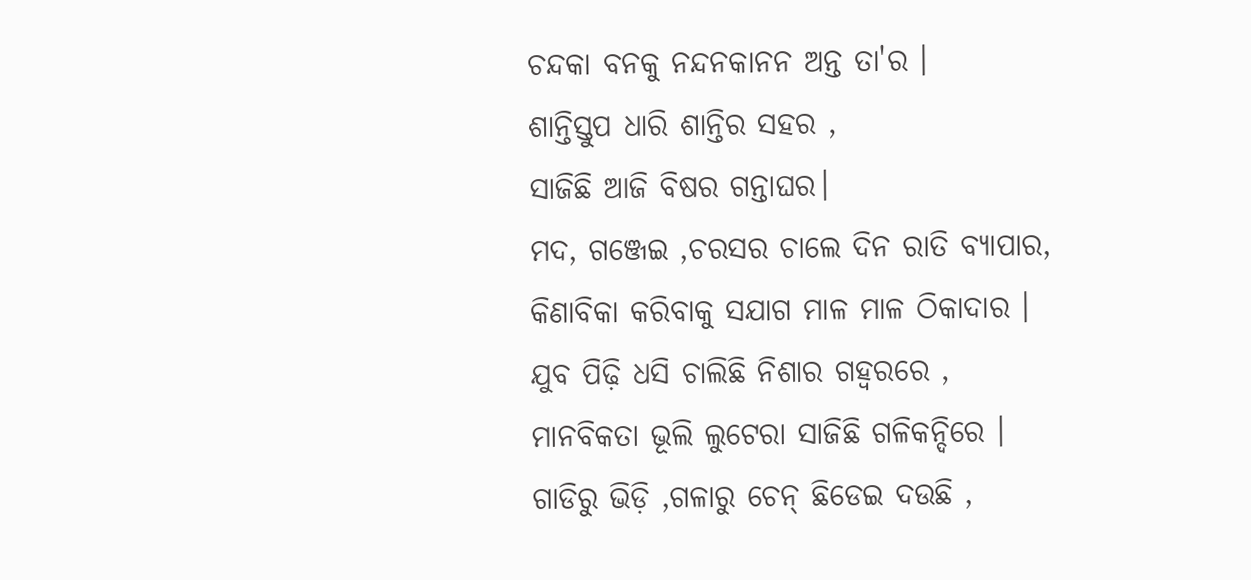ଚନ୍ଦକା ବନକୁ ନନ୍ଦନକାନନ ଅନ୍ତ ତା'ର ।
ଶାନ୍ତିସ୍ତୁପ ଧାରି ଶାନ୍ତିର ସହର ,
ସାଜିଛି ଆଜି ବିଷର ଗନ୍ତାଘର।
ମଦ, ଗଞ୍ଜେଇ ,ଚରସର ଚାଲେ ଦିନ ରାତି ବ୍ୟାପାର,
କିଣାବିକା କରିବାକୁ ସଯାଗ ମାଳ ମାଳ ଠିକାଦାର ।
ଯୁବ ପିଢ଼ି ଧସି ଚାଲିଛି ନିଶାର ଗହ୍ୱରରେ ,
ମାନବିକତା ଭୂଲି ଲୁଟେରା ସାଜିଛି ଗଳିକନ୍ଦିରେ ।
ଗାଡିରୁ ଭିଡ଼ି ,ଗଳାରୁ ଚେନ୍ ଛିଡେଇ ଦଉଛି ,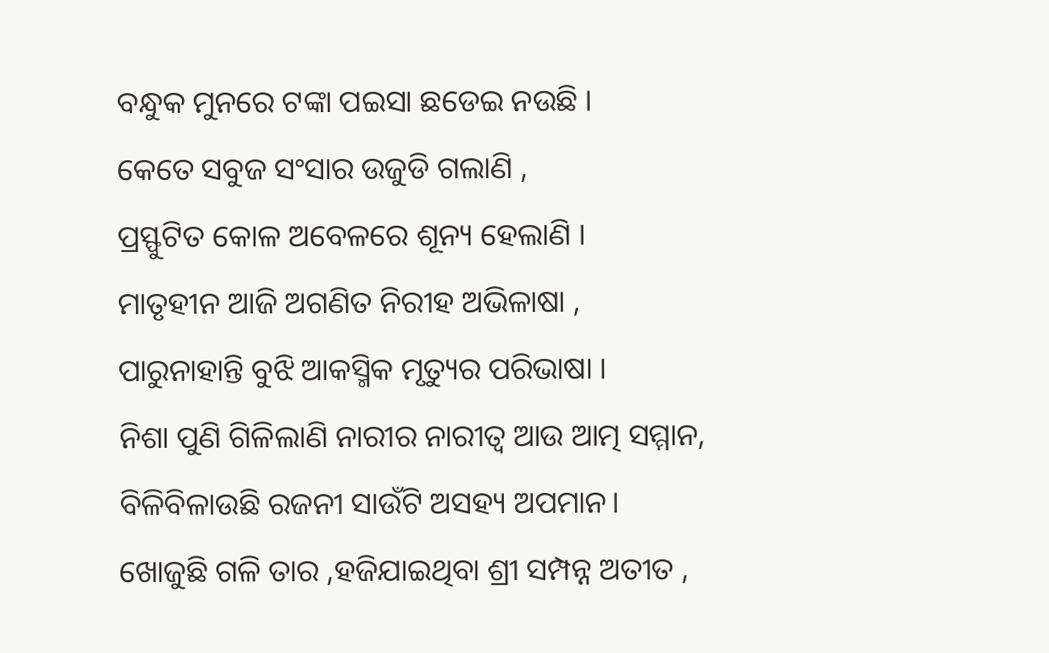ବନ୍ଧୁକ ମୁନରେ ଟଙ୍କା ପଇସା ଛଡେଇ ନଉଛି ।
କେତେ ସବୁଜ ସଂସାର ଉଜୁଡି ଗଲାଣି ,
ପ୍ରସ୍ଫୁଟିତ କୋଳ ଅବେଳରେ ଶୂନ୍ୟ ହେଲାଣି ।
ମାତୃହୀନ ଆଜି ଅଗଣିତ ନିରୀହ ଅଭିଳାଷା ,
ପାରୁନାହାନ୍ତି ବୁଝି ଆକସ୍ମିକ ମୃତ୍ୟୁର ପରିଭାଷା ।
ନିଶା ପୁଣି ଗିଳିଲାଣି ନାରୀର ନାରୀତ୍ୱ ଆଉ ଆତ୍ମ ସମ୍ମାନ,
ବିଳିବିଳାଉଛି ରଜନୀ ସାଉଁଟି ଅସହ୍ୟ ଅପମାନ।
ଖୋଜୁଛି ଗଳି ତାର ,ହଜିଯାଇଥିବା ଶ୍ରୀ ସମ୍ପନ୍ନ ଅତୀତ ,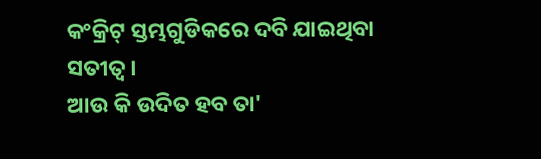କଂକ୍ରିଟ୍ ସ୍ତମ୍ଭଗୁଡିକରେ ଦବି ଯାଇଥିବା ସତୀତ୍ୱ ।
ଆଉ କି ଉଦିତ ହବ ତା'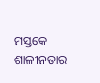ମସ୍ତକେ ଶାଳୀନତାର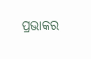ପ୍ରଭାକର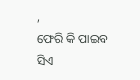,
ଫେରି କି ପାଇବ ସିଏ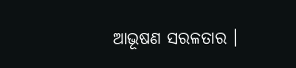ଆଭୂଷଣ ସରଳତାର ।